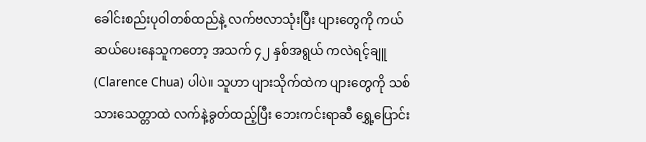ခေါင်းစည်းပုဝါတစ်ထည်နဲ့ လက်ဗလာသုံးပြီး ပျားတွေကို ကယ်ဆယ်ပေးနေသူကတော့ အသက် ၄၂ နှစ်အရွယ် ကလဲရင့်ချူ (Clarence Chua) ပါပဲ။ သူဟာ ပျားသိုက်ထဲက ပျားတွေကို သစ်သားသေတ္တာထဲ လက်နဲ့ခွတ်ထည့်ပြီး ဘေးကင်းရာဆီ ရွှေ့ပြောင်း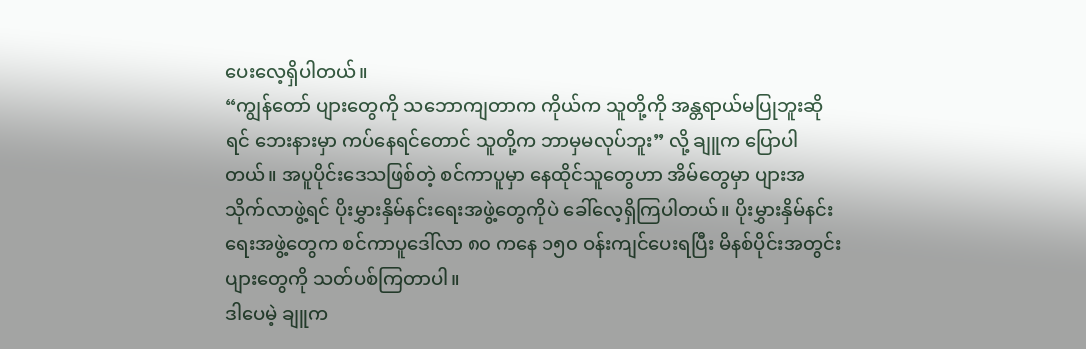ပေးလေ့ရှိပါတယ်။
“ကျွန်တော် ပျားတွေကို သဘောကျတာက ကိုယ်က သူတို့ကို အန္တရာယ်မပြုဘူးဆိုရင် ဘေးနားမှာ ကပ်နေရင်တောင် သူတို့က ဘာမှမလုပ်ဘူး” လို့ ချူက ပြောပါတယ်။ အပူပိုင်းဒေသဖြစ်တဲ့ စင်ကာပူမှာ နေထိုင်သူတွေဟာ အိမ်တွေမှာ ပျားအသိုက်လာဖွဲ့ရင် ပိုးမွှားနှိမ်နင်းရေးအဖွဲ့တွေကိုပဲ ခေါ်လေ့ရှိကြပါတယ်။ ပိုးမွှားနှိမ်နင်းရေးအဖွဲ့တွေက စင်ကာပူဒေါ်လာ ၈၀ ကနေ ၁၅၀ ဝန်းကျင်ပေးရပြီး မိနစ်ပိုင်းအတွင်း ပျားတွေကို သတ်ပစ်ကြတာပါ။
ဒါပေမဲ့ ချူက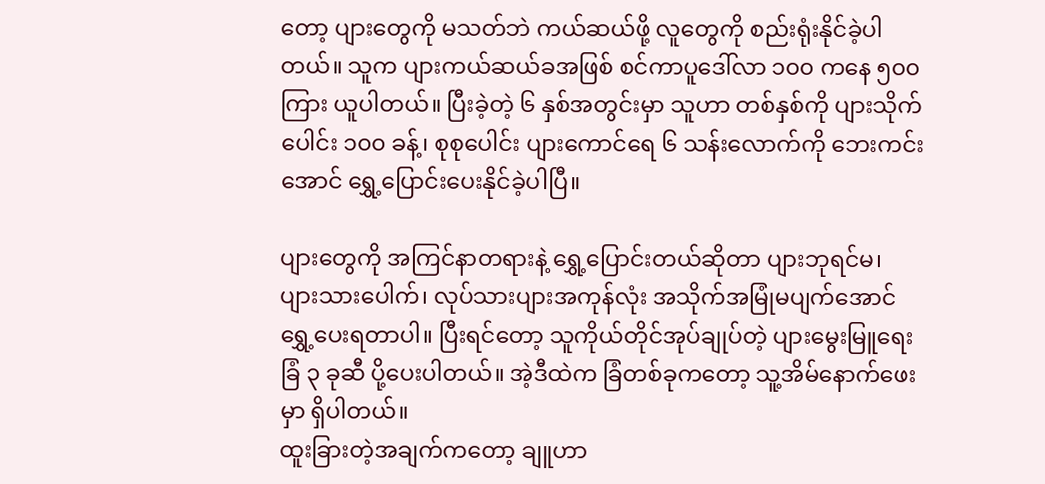တော့ ပျားတွေကို မသတ်ဘဲ ကယ်ဆယ်ဖို့ လူတွေကို စည်းရုံးနိုင်ခဲ့ပါတယ်။ သူက ပျားကယ်ဆယ်ခအဖြစ် စင်ကာပူဒေါ်လာ ၁၀၀ ကနေ ၅၀၀ ကြား ယူပါတယ်။ ပြီးခဲ့တဲ့ ၆ နှစ်အတွင်းမှာ သူဟာ တစ်နှစ်ကို ပျားသိုက်ပေါင်း ၁၀၀ ခန့်၊ စုစုပေါင်း ပျားကောင်ရေ ၆ သန်းလောက်ကို ဘေးကင်းအောင် ရွှေ့ပြောင်းပေးနိုင်ခဲ့ပါပြီ။

ပျားတွေကို အကြင်နာတရားနဲ့ ရွှေ့ပြောင်းတယ်ဆိုတာ ပျားဘုရင်မ၊ ပျားသားပေါက်၊ လုပ်သားပျားအကုန်လုံး အသိုက်အမြုံမပျက်အောင် ရွှေ့ပေးရတာပါ။ ပြီးရင်တော့ သူကိုယ်တိုင်အုပ်ချုပ်တဲ့ ပျားမွေးမြူရေးခြံ ၃ ခုဆီ ပို့ပေးပါတယ်။ အဲ့ဒီထဲက ခြံတစ်ခုကတော့ သူ့အိမ်နောက်ဖေးမှာ ရှိပါတယ်။
ထူးခြားတဲ့အချက်ကတော့ ချူဟာ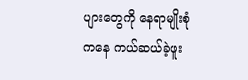ပျားတွေကို နေရာမျိုးစုံကနေ ကယ်ဆယ်ခဲ့ဖူး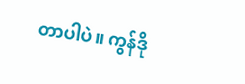တာပါပဲ။ ကွန်ဒို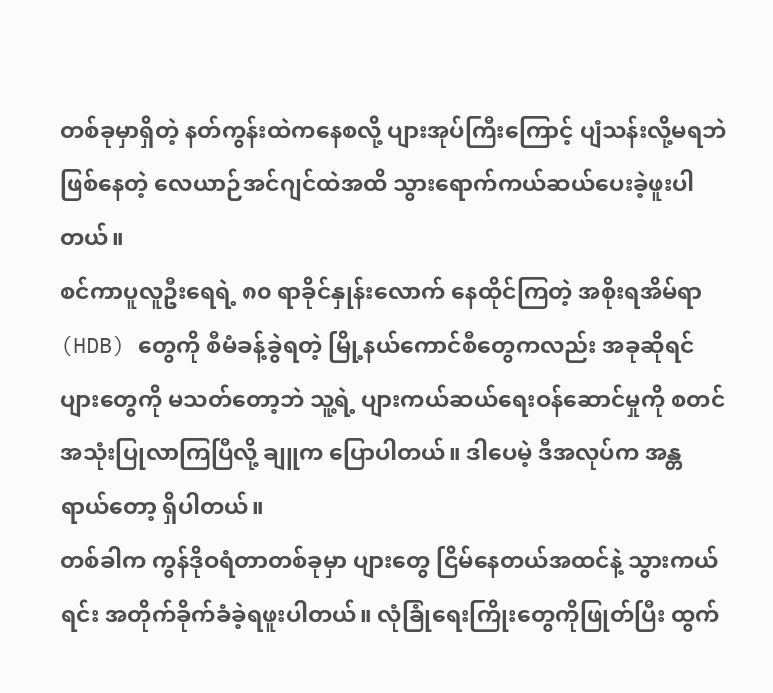တစ်ခုမှာရှိတဲ့ နတ်ကွန်းထဲကနေစလို့ ပျားအုပ်ကြီးကြောင့် ပျံသန်းလို့မရဘဲဖြစ်နေတဲ့ လေယာဉ်အင်ဂျင်ထဲအထိ သွားရောက်ကယ်ဆယ်ပေးခဲ့ဖူးပါတယ်။
စင်ကာပူလူဦးရေရဲ့ ၈၀ ရာခိုင်နှုန်းလောက် နေထိုင်ကြတဲ့ အစိုးရအိမ်ရာ (HDB) တွေကို စီမံခန့်ခွဲရတဲ့ မြို့နယ်ကောင်စီတွေကလည်း အခုဆိုရင် ပျားတွေကို မသတ်တော့ဘဲ သူ့ရဲ့ ပျားကယ်ဆယ်ရေးဝန်ဆောင်မှုကို စတင်အသုံးပြုလာကြပြီလို့ ချူက ပြောပါတယ်။ ဒါပေမဲ့ ဒီအလုပ်က အန္တရာယ်တော့ ရှိပါတယ်။
တစ်ခါက ကွန်ဒိုဝရံတာတစ်ခုမှာ ပျားတွေ ငြိမ်နေတယ်အထင်နဲ့ သွားကယ်ရင်း အတိုက်ခိုက်ခံခဲ့ရဖူးပါတယ်။ လုံခြုံရေးကြိုးတွေကိုဖြုတ်ပြီး ထွက်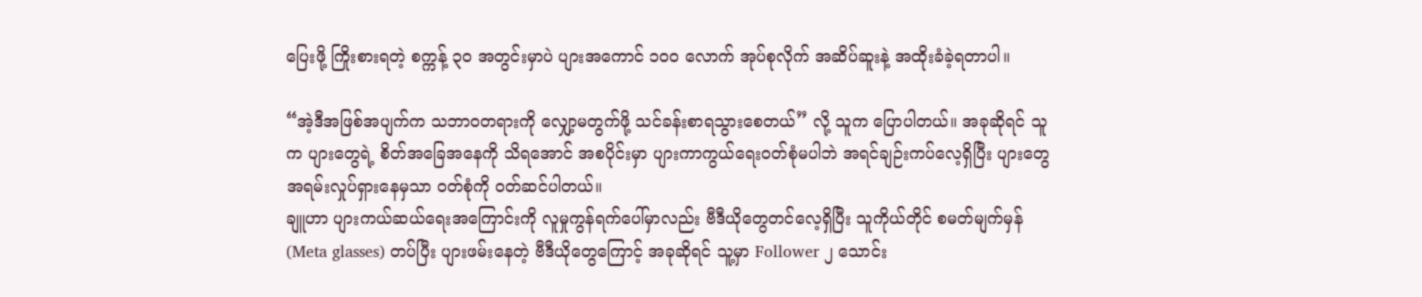ပြေးဖို့ ကြိုးစားရတဲ့ စက္ကန့် ၃၀ အတွင်းမှာပဲ ပျားအကောင် ၁၀၀ လောက် အုပ်စုလိုက် အဆိပ်ဆူးနဲ့ အထိုးခံခဲ့ရတာပါ။

“အဲ့ဒီအဖြစ်အပျက်က သဘာဝတရားကို လျှော့မတွက်ဖို့ သင်ခန်းစာရသွားစေတယ်” လို့ သူက ပြောပါတယ်။ အခုဆိုရင် သူက ပျားတွေရဲ့ စိတ်အခြေအနေကို သိရအောင် အစပိုင်းမှာ ပျားကာကွယ်ရေးဝတ်စုံမပါဘဲ အရင်ချဉ်းကပ်လေ့ရှိပြီး ပျားတွေ အရမ်းလှုပ်ရှားနေမှသာ ဝတ်စုံကို ဝတ်ဆင်ပါတယ်။
ချူဟာ ပျားကယ်ဆယ်ရေးအကြောင်းကို လူမှုကွန်ရက်ပေါ်မှာလည်း ဗီဒီယိုတွေတင်လေ့ရှိပြီး သူကိုယ်တိုင် စမတ်မျက်မှန် (Meta glasses) တပ်ပြီး ပျားဖမ်းနေတဲ့ ဗီဒီယိုတွေကြောင့် အခုဆိုရင် သူ့မှာ Follower ၂ သောင်း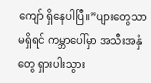ကျော် ရှိနေပါပြီ။”ပျားတွေသာမရှိရင် ကမ္ဘာပေါ်မှာ အသီးအနှံတွေ ရှားပါးသွား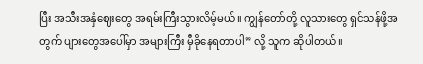ပြီး အသီးအနှံဈေးတွေ အရမ်းကြီးသွားလိမ့်မယ်။ ကျွန်တော်တို့ လူသားတွေ ရှင်သန်ဖို့အတွက် ပျားတွေအပေါ်မှာ အများကြီး မှီခိုနေရတာပါ” လို့ သူက ဆိုပါတယ်။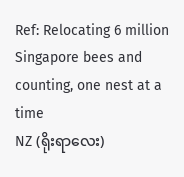Ref: Relocating 6 million Singapore bees and counting, one nest at a time
NZ (ရိုးရာလေး)